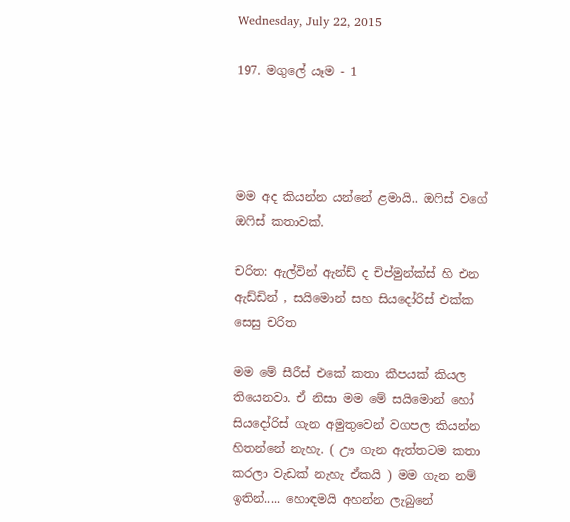Wednesday, July 22, 2015

197. මගුලේ යෑම - 1




මම අද කියන්න යන්නේ ළමායි.. ඔෆිස් වගේ ඔෆිස් කතාවක්.

චරිත: ඇල්වින් ඇන්ඩ් ද චිප්මුන්ක්ස් හි එන ඇඩ්ඩින් , සයිමොන් සහ සියදෝරිස් එක්ක සෙසු චරිත

මම මේ සීරීස් එකේ කතා කීපයක් කියල තියෙනවා. ඒ නිසා මම මේ සයිමොන් හෝ සියදෝරිස් ගැන අමුතුවෙන් වගපල කියන්න හිතන්නේ නැහැ. ( ඌ ගැන ඇත්තටම කතා කරලා වැඩක් නැහැ ඒකයි ) මම ගැන නම් ඉතින්..... හොඳමයි අහන්න ලැබුනේ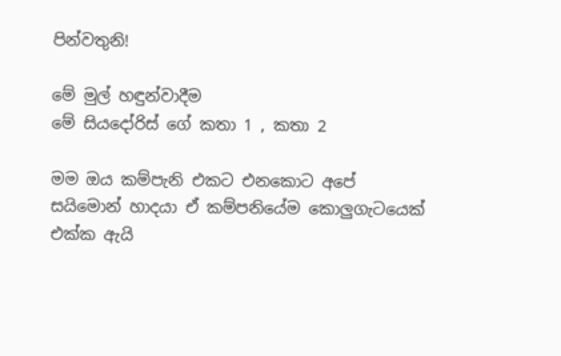පින්වතුනි!

මේ මුල් හඳුන්වාදීම
මේ සියදෝරිස් ගේ කතා 1 , කතා 2

මම ඔය කම්පැනි එකට එනකොට අපේ සයිමොන් හාදයා ඒ කම්පනියේම කොලුගැටයෙක් එක්ක ඇයි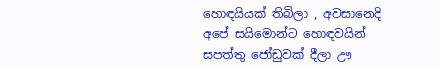හොඳයියක් තිබිලා , අවසානෙදි අපේ සයිමොන්ට හොඳවයින් සපත්තු ජෝඩුවක් දීලා ඌ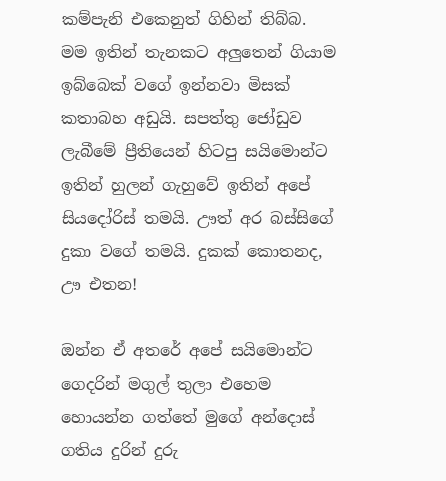කම්පැනි එකෙනුත් ගිහින් තිබ්බ. මම ඉතින් තැනකට අලුතෙන් ගියාම ඉබ්බෙක් වගේ ඉන්නවා මිසක් කතාබහ අඩුයි. සපත්තු ජෝඩුව ලැබීමේ ප්‍රීතියෙන් හිටපු සයිමොන්ට ඉතින් හුලන් ගැහුවේ ඉතින් අපේ සියදෝරිස් තමයි. ඌත් අර බස්සිගේ දුකා වගේ තමයි. දුකක් කොතනද, ඌ එතන!

ඔන්න ඒ අතරේ අපේ සයිමොන්ට ගෙදරින් මගුල් තුලා එහෙම හොයන්න ගත්තේ මුගේ අන්දොස් ගතිය දුරින් දුරු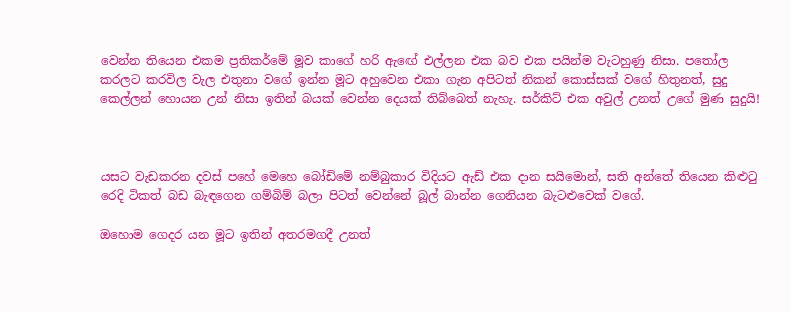වෙන්න තියෙන එකම ප්‍රතිකර්මේ මූව කාගේ හරි ඇඟේ එල්ලන එක බව එක පයින්ම වැටහුණු නිසා. පතෝල කරලට කරවිල වැල එතුනා වගේ ඉන්න මූට අහුවෙන එකා ගැන අපිටත් නිකන් කොස්සක් වගේ හිතුනත්, සුදු කෙල්ලන් හොයන උන් නිසා ඉතින් බයක් වෙන්න දෙයක් තිබ්බෙත් නැහැ. සර්කිට් එක අවුල් උනත් උගේ මුණ සුදුයි!



යසට වැඩකරන දවස් පහේ මෙහෙ බෝඩිමේ නම්බුකාර විදියට ඇඩ් එක දාන සයිමොන්, සති අන්තේ තියෙන කිළුටු රෙදි ටිකත් බඩ බැඳගෙන ගම්බිම් බලා පිටත් වෙන්නේ බූල් බාන්න ගෙනියන බැටළුවෙක් වගේ.

ඔහොම ගෙදර යන මූට ඉතින් අතරමගදී උනත්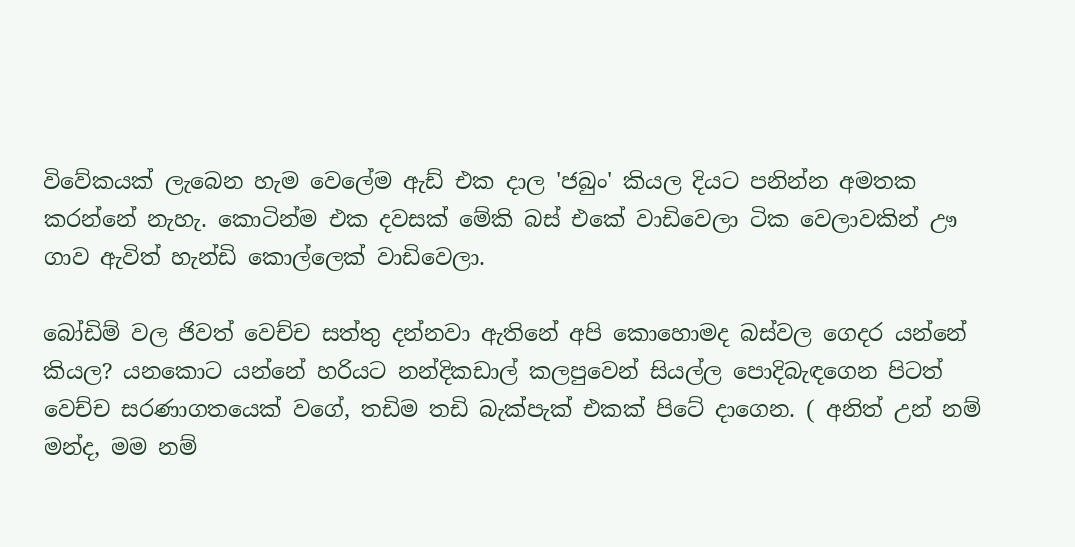විවේකයක් ලැබෙන හැම වෙලේම ඇඩ් එක දාල 'ජබුං' කියල දියට පනින්න අමතක කරන්නේ නැහැ. කොටින්ම එක දවසක් මේකි බස් එකේ වාඩිවෙලා ටික වෙලාවකින් ඌ ගාව ඇවිත් හැන්ඩි කොල්ලෙක් වාඩිවෙලා.

බෝඩිම් වල ජිවත් වෙච්ච සත්තු දන්නවා ඇතිනේ අපි කොහොමද බස්වල ගෙදර යන්නේ කියල? යනකොට යන්නේ හරියට නන්දිකඩාල් කලපුවෙන් සියල්ල පොදිබැඳගෙන පිටත් වෙච්ච සරණාගතයෙක් වගේ, තඩිම තඩි බැක්පැක් එකක් පිටේ දාගෙන. ( අනිත් උන් නම් මන්ද, මම නම්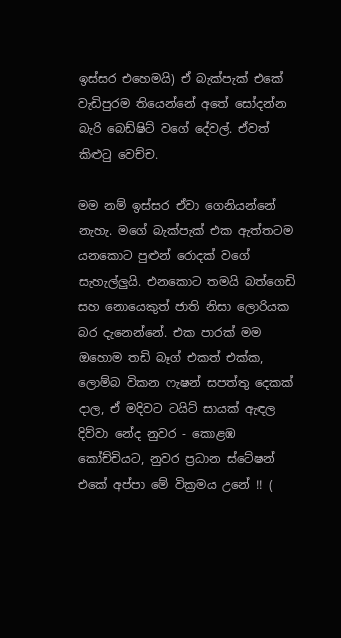ඉස්සර එහෙමයි) ඒ බැක්පැක් එකේ වැඩිපුරම තියෙන්නේ අතේ සෝදන්න බැරි බෙඩ්ෂිට් වගේ දේවල්. ඒවත් කිළුටු වෙච්ච.

මම නම් ඉස්සර ඒවා ගෙනියන්නේ නැහැ. මගේ බැක්පැක් එක ඇත්තටම යනකොට පුළුන් රොදක් වගේ සැහැල්ලුයි. එනකොට තමයි බත්ගෙඩි සහ නොයෙකුත් ජාති නිසා ලොරියක බර දැනෙන්නේ. එක පාරක් මම ඔහොම තඩි බෑග් එකත් එක්ක, ලොම්බ විකන ෆැෂන් සපත්තු දෙකක් දාල, ඒ මදිවට ටයිට් සායක් ඇඳල දිව්වා නේද නුවර - කොළඹ කෝච්චියට, නුවර ප්‍රධාන ස්ටේෂන් එකේ අප්පා මේ වික්‍රමය උනේ !! (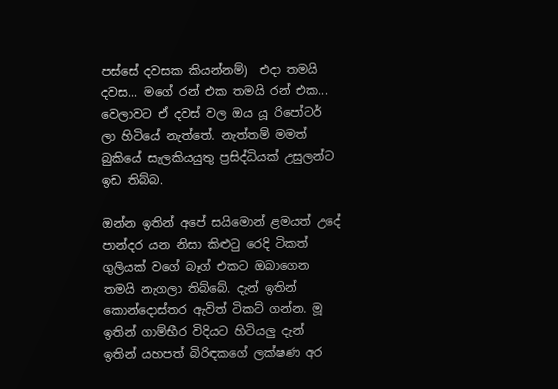පස්සේ දවසක කියන්නම්)  එදා තමයි දවස... මගේ රන් එක තමයි රන් එක... වෙලාවට ඒ දවස් වල ඔය යූ රිපෝටර් ලා හිටියේ නැත්තේ. නැත්තම් මමත් බුකියේ සැලකියයුතු ප්‍රසිද්ධියක් උසුලන්ට ඉඩ තිබ්බ.

ඔන්න ඉතින් අපේ සයිමොන් ළමයත් උදේ පාන්දර යන නිසා කිළුටු රෙදි ටිකත් ගුලියක් වගේ බෑග් එකට ඔබාගෙන තමයි නැගලා තිබ්බේ. දැන් ඉතින් කොන්දොස්තර ඇවිත් ටිකට් ගන්න. මූ ඉතින් ගාම්භීර විදියට හිටියලු දැන් ඉතින් යහපත් බිරිඳකගේ ලක්ෂණ අර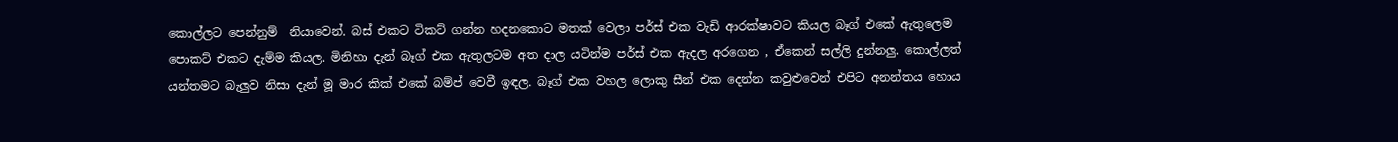කොල්ලට පෙන්නුම්  නියාවෙන්. බස් එකට ටිකට් ගන්න හදනකොට මතක් වෙලා පර්ස් එක වැඩි ආරක්ෂාවට කියල බෑග් එකේ ඇතුලෙම පොකට් එකට දැම්ම කියල. මිනිහා දැන් බෑග් එක ඇතුලටම අත දාල යටින්ම පර්ස් එක ඇදල අරගෙන , ඒකෙන් සල්ලි දුන්නලු. කොල්ලත් යන්තමට බැලුව නිසා දැන් මූ මාර කික් එකේ බම්ප් වෙවී ඉඳල. බෑග් එක වහල ලොකු සීන් එක දෙන්න කවුළුවෙන් එපිට අනන්තය හොය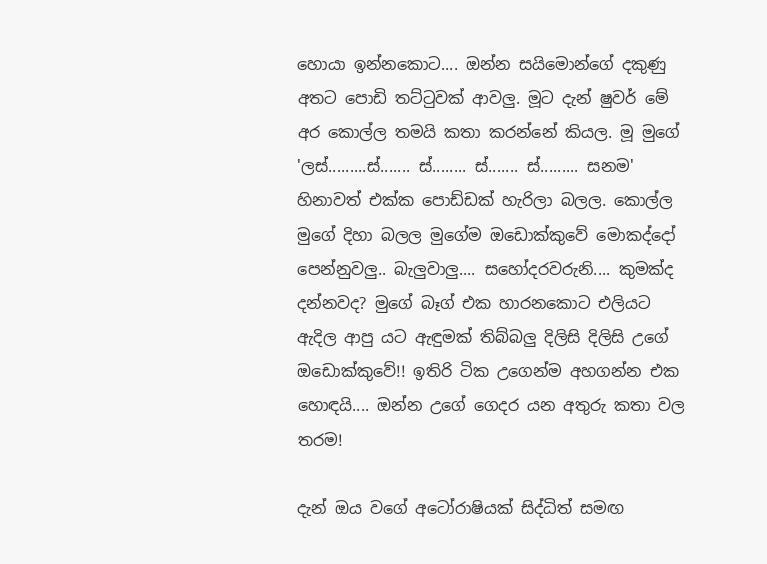හොයා ඉන්නකොට.... ඔන්න සයිමොන්ගේ දකුණු අතට පොඩි තට්ටුවක් ආවලු. මූට දැන් ෂුවර් මේ අර කොල්ල තමයි කතා කරන්නේ කියල. මූ මුගේ 'ලස්.........ස්....... ස්........ ස්....... ස්......... සනම' හිනාවත් එක්ක පොඩ්ඩක් හැරිලා බලල. කොල්ල මුගේ දිහා බලල මුගේම ඔඩොක්කුවේ මොකද්දෝ පෙන්නුවලු.. බැලුවාලු.... සහෝදරවරුනි.... කුමක්ද දන්නවද? මුගේ බෑග් එක හාරනකොට එලියට ඇදිල ආපු යට ඇඳුමක් තිබ්බලු දිලිසි දිලිසි උගේ ඔඩොක්කුවේ!! ඉතිරි ටික උගෙන්ම අහගන්න එක හොඳයි.... ඔන්න උගේ ගෙදර යන අතුරු කතා වල තරම!

දැන් ඔය වගේ අටෝරාෂියක් සිද්ධිත් සමඟ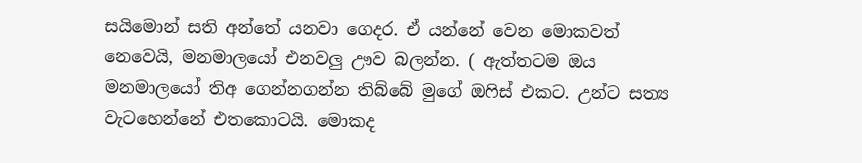සයිමොන් සති අන්තේ යනවා ගෙදර. ඒ යන්නේ වෙන මොකවත් නෙවෙයි, මනමාලයෝ එනවලු ඌව බලන්න. ( ඇත්තටම ඔය මනමාලයෝ තිඅ ගෙන්නගන්න තිබ්බේ මුගේ ඔෆිස් එකට. උන්ට සත්‍ය වැටහෙන්නේ එතකොටයි. මොකද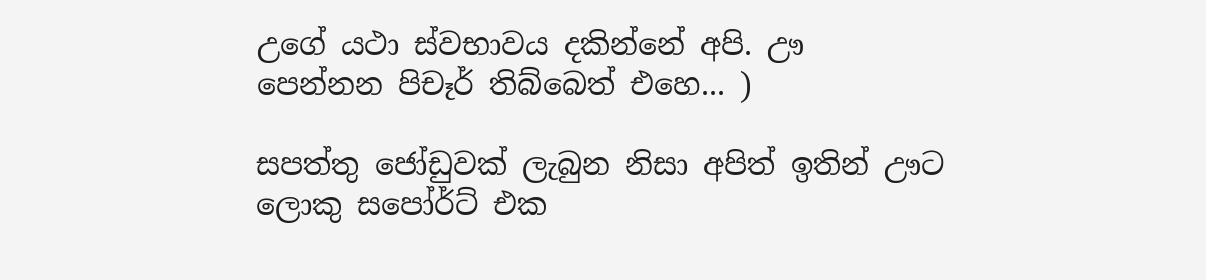උගේ යථා ස්වභාවය දකින්නේ අපි. ඌ පෙන්නන පිචෑර් තිබ්බෙත් එහෙ... )

සපත්තු ජෝඩුවක් ලැබුන නිසා අපිත් ඉතින් ඌට ලොකු සපෝර්ට් එක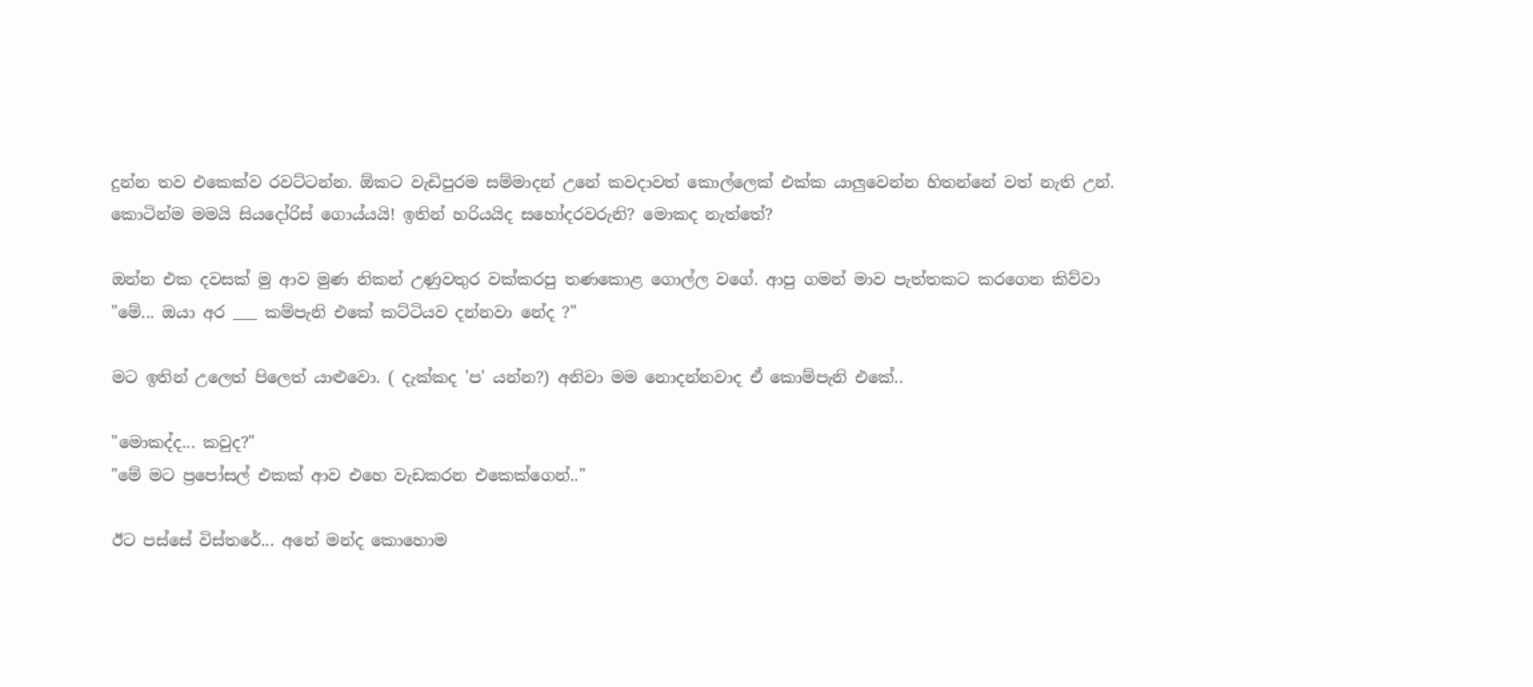දුන්න තව එකෙක්ව රවට්ටන්න. ඕකට වැඩිපුරම සම්මාදන් උනේ කවදාවත් කොල්ලෙක් එක්ක යාලුවෙන්න හිතන්නේ වත් නැති උන්. කොටින්ම මමයි සියදෝරිස් ගොය්යයි! ඉතින් හරියයිද සහෝදරවරුනි? මොකද නැත්තේ?

ඔන්න එක දවසක් මු ආව මුණ නිකන් උණුවතුර වක්කරපු තණකොළ ගොල්ල වගේ. ආපු ගමන් මාව පැත්තකට කරගෙන කිව්වා
"මේ... ඔයා අර ___ කම්පැනි එකේ කට්ටියව දන්නවා නේද ?"

මට ඉතින් උලෙත් පිලෙත් යාළුවො. ( දැක්කද 'ප' යන්න?) අනිවා මම නොදන්නවාද ඒ කොම්පැනි එකේ..

"මොකද්ද... කවුද?"
"මේ මට ප්‍රපෝසල් එකක් ආව එහෙ වැඩකරන එකෙක්ගෙන්.."

ඊට පස්සේ විස්තරේ... අනේ මන්ද කොහොම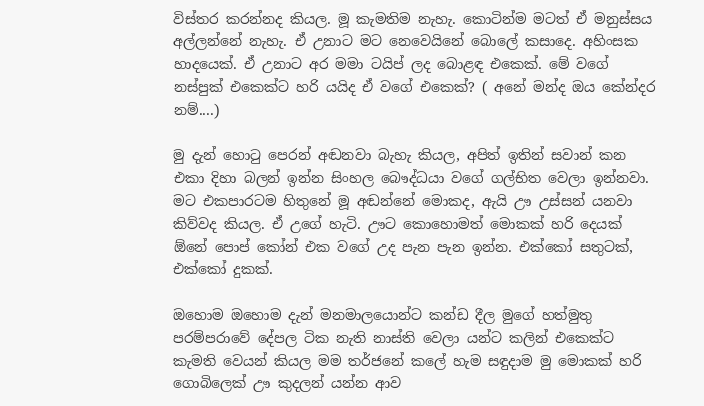විස්තර කරන්නද කියල. මූ කැමතිම නැහැ. කොටින්ම මටත් ඒ මනුස්සය අල්ලන්නේ නැහැ. ඒ උනාට මට නෙවෙයිනේ බොලේ කසාදෙ. අහිංසක හාදයෙක්. ඒ උනාට අර මමා ටයිප් ලද බොළඳ එකෙක්. මේ වගේ නස්පුක් එකෙක්ට හරි යයිද ඒ වගේ එකෙක්? ( අනේ මන්ද ඔය කේන්දර නම්....)

මු දැන් හොටු පෙරන් අඬනවා බැහැ කියල, අපිත් ඉතින් සවාන් කන එකා දිහා බලන් ඉන්න සිංහල බෞද්ධයා වගේ ගල්භිත වෙලා ඉන්නවා. මට එකපාරටම හිතුනේ මූ අඬන්නේ මොකද, ඇයි ඌ උස්සන් යනවා කිව්වද කියල. ඒ උගේ හැටි. ඌට කොහොමත් මොකක් හරි දෙයක් ඕනේ පොප් කෝන් එක වගේ උද පැන පැන ඉන්න. එක්කෝ සතුටක්, එක්කෝ දුකක්.

ඔහොම ඔහොම දැන් මනමාලයොන්ට කන්ඩ දීල මුගේ හත්මුතු පරම්පරාවේ දේපල ටික නැති නාස්ති වෙලා යන්ට කලින් එකෙක්ට කැමති වෙයන් කියල මම තර්ජනේ කලේ හැම සඳුදාම මු මොකක් හරි ගොබිලෙක් ඌ කුදලන් යන්න ආව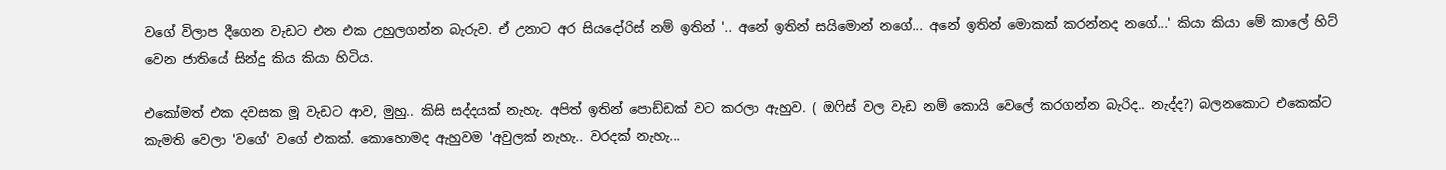වගේ විලාප දීගෙන වැඩට එන එක උහුලගන්න බැරුව. ඒ උනාට අර සියදෝරිස් නම් ඉතින් '.. අනේ ඉතින් සයිමොන් නගේ... අනේ ඉතින් මොකක් කරන්නද නගේ...' කියා කියා මේ කාලේ හිට් වෙන ජාතියේ සින්දු කිය කියා හිටිය.

එකෝමත් එක දවසක මූ වැඩට ආව, මුහු.. කිසි සද්දයක් නැහැ. අපිත් ඉතින් පොඩ්ඩක් වට කරලා ඇහුව. ( ඔෆිස් වල වැඩ නම් කොයි වෙලේ කරගන්න බැරිද.. නැද්ද?) බලනකොට එකෙක්ට කැමති වෙලා 'වගේ' වගේ එකක්. කොහොමද ඇහුවම 'අවුලක් නැහැ.. වරදක් නැහැ...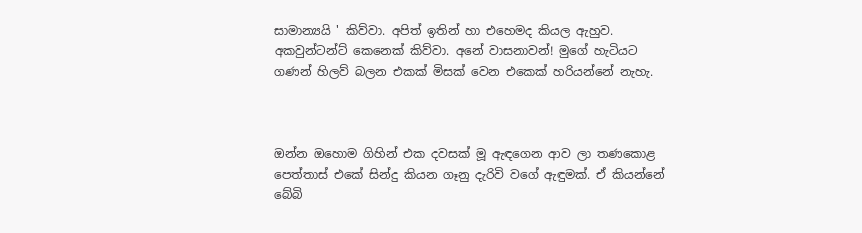සාමාන්‍යයි ' කිව්වා. අපිත් ඉතින් හා එහෙමද කියල ඇහුව. අකවුන්ටන්ට් කෙනෙක් කිව්වා. අනේ වාසනාවන්! මුගේ හැටියට ගණන් හිලව් බලන එකක් මිසක් වෙන එකෙක් හරියන්නේ නැහැ.



ඔන්න ඔහොම ගිහින් එක දවසක් මූ ඇඳගෙන ආව ලා තණකොළ පෙත්තාස් එකේ සින්දු කියන ගෑනු දැරිවි වගේ ඇඳුමක්. ඒ කියන්නේ බේබි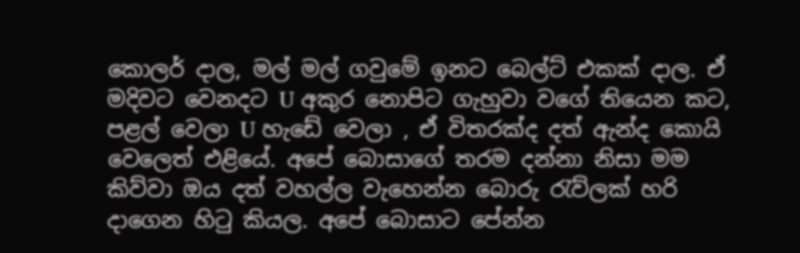කොලර් දාල, මල් මල් ගවුමේ ඉනට බෙල්ට් එකක් දාල. ඒ මදිවට වෙනදට U අකුර නොපිට ගැහුවා වගේ තියෙන කට, පළල් වෙලා U හැඩේ වෙලා , ඒ විතරක්ද දත් ඇන්ද කොයි වෙලෙත් එළියේ. අපේ බොසාගේ තරම දන්නා නිසා මම කිව්වා ඔය දත් වහල්ල වැහෙන්න බොරු රැව්ලක් හරි දාගෙන හිටු කියල. අපේ බොසාට පේන්න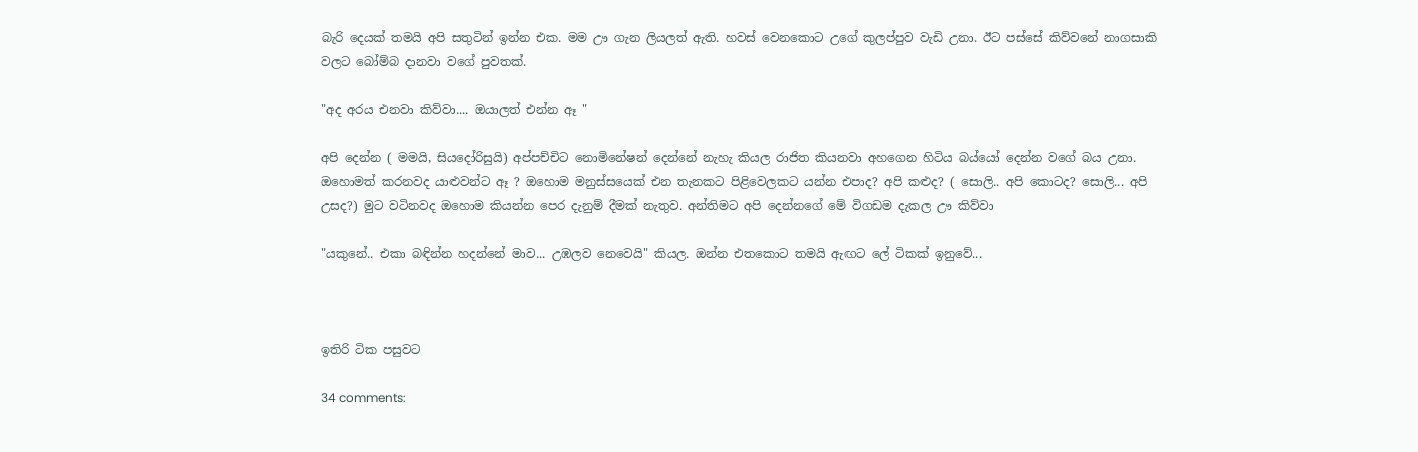බැරි දෙයක් තමයි අපි සතුටින් ඉන්න එක. මම ඌ ගැන ලියලත් ඇති. හවස් වෙනකොට උගේ කුලප්පුව වැඩි උනා. ඊට පස්සේ කිව්වනේ නාගසාකි වලට බෝම්බ දානවා වගේ පුවතක්.

"අද අරය එනවා කිව්වා.... ඔයාලත් එන්න ඈ "

අපි දෙන්න ( මමයි, සියදෝරිසුයි) අප්පච්චිට නොමිනේෂන් දෙන්නේ නැහැ කියල රාජිත කියනවා අහගෙන හිටිය බය්යෝ දෙන්න වගේ බය උනා. ඔහොමත් කරනවද යාළුවන්ට ඈ ? ඔහොම මනුස්සයෙක් එන තැනකට පිළිවෙලකට යන්න එපාද? අපි කළුද? ( සොලි.. අපි කොටද? සොලි... අපි උසද?) මුට වටිනවද ඔහොම කියන්න පෙර දැනුම් දීමක් නැතුව. අන්තිමට අපි දෙන්නගේ මේ විගඩම දැකල ඌ කිව්වා

"යකුනේ.. එකා බඳින්න හදන්නේ මාව... උඹලව නෙවෙයි" කියල. ඔන්න එතකොට තමයි ඇඟට ලේ ටිකක් ඉනුවේ...



ඉතිරි ටික පසුවට

34 comments: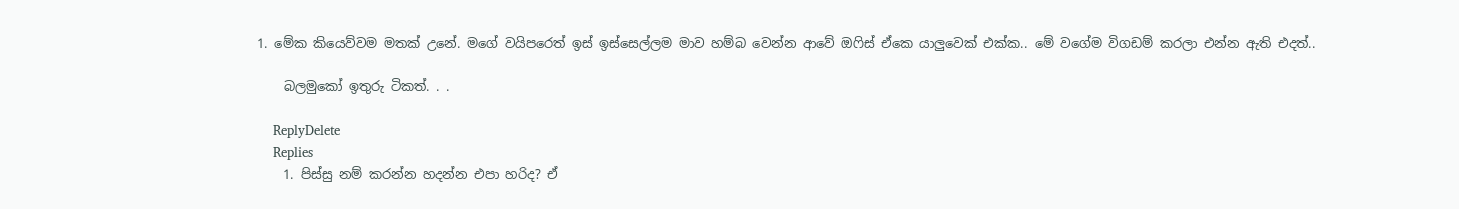1. මේක කියෙව්වම මතක් උනේ. මගේ වයිපරෙත් ඉස් ඉස්සෙල්ලම මාව හම්බ වෙන්න ආවේ ඔෆිස් ඒකෙ යාලුවෙක් එක්ක.. මේ වගේම විගඩම් කරලා එන්න ඇති එදත්..

    බලමුකෝ ඉතුරු ටිකත්. . .

    ReplyDelete
    Replies
    1. පිස්සු නම් කරන්න හදන්න එපා හරිද? ඒ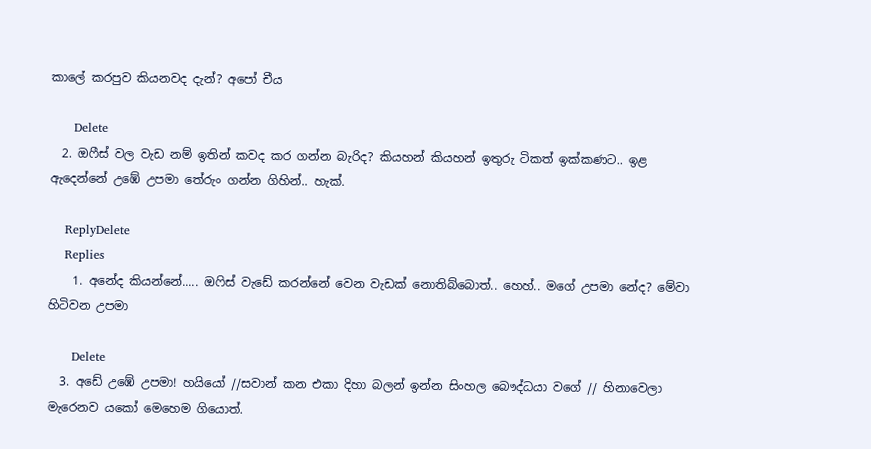කාලේ කරපුව කියනවද දැන්? අපෝ චීය

      Delete
  2. ඔෆීස් වල වැඩ නම් ඉතින් කවද කර ගන්න බැරිද? කියහන් කියහන් ඉතුරු ටිකත් ඉක්කණට.. ඉළ ඇදෙන්නේ උඹේ උපමා තේරුං ගන්න ගිහින්.. හැක්.

    ReplyDelete
    Replies
    1. අනේද කියන්නේ..... ඔෆිස් වැඩේ කරන්නේ වෙන වැඩක් නොතිබ්බොත්.. හෙහ්.. මගේ උපමා නේද? මේවා හිටිවන උපමා

      Delete
  3. අඩේ උඹේ උපමා! හයියෝ //සවාන් කන එකා දිහා බලන් ඉන්න සිංහල බෞද්ධයා වගේ // හිනාවෙලා මැරෙනව යකෝ මෙහෙම ගියොත්.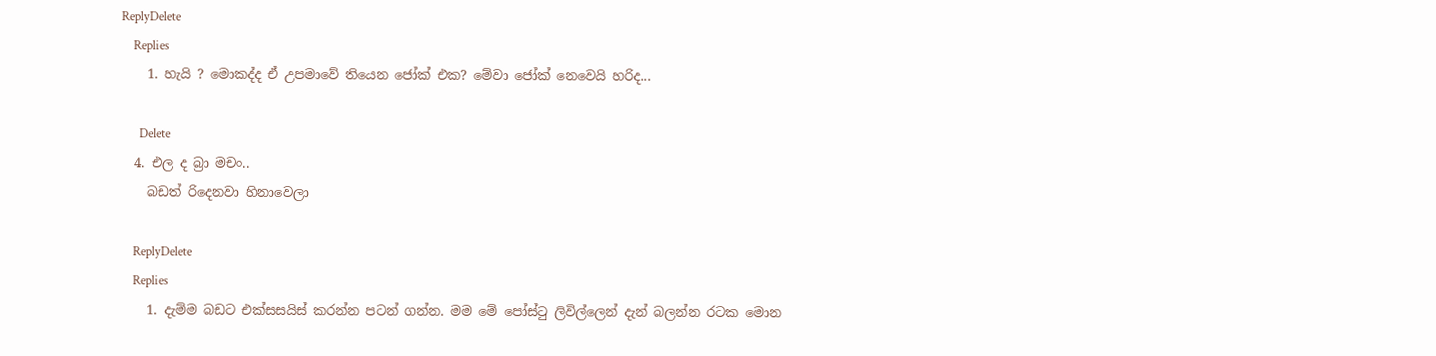ReplyDelete
    Replies
    1. හැයි ? මොකද්ද ඒ උපමාවේ තියෙන ජෝක් එක? මේවා ජෝක් නෙවෙයි හරිද...

      Delete
  4. එල ද බ්‍රා මචං..
    බඩත් රිදෙනවා හිනාවෙලා

    ReplyDelete
    Replies
    1. දැම්ම බඩට එක්සසයිස් කරන්න පටන් ගන්න. මම මේ පෝස්ටු ලිවිල්ලෙන් දැන් බලන්න රටක මොන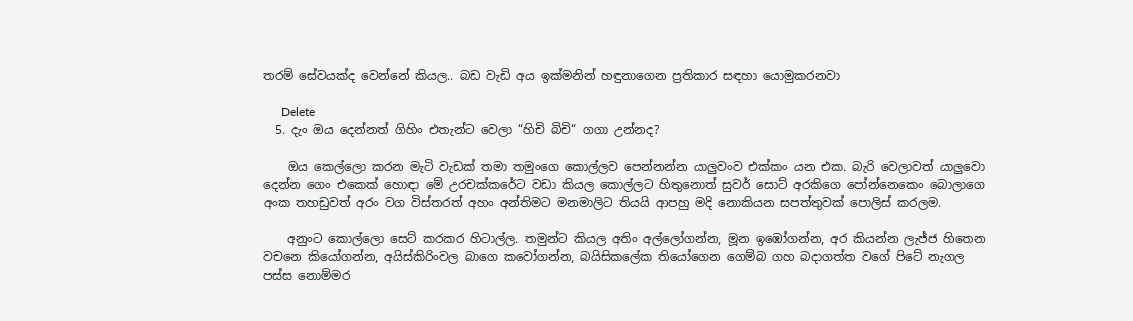තරම් සේවයක්ද වෙන්නේ කියල.. බඩ වැඩි අය ඉක්මනින් හඳුනාගෙන ප්‍රතිකාර සඳහා යොමුකරනවා

      Delete
  5. දැං ඔය දෙන්නත් ගිහිං එතැන්ට වෙලා “හිචි බිචි“ ගගා උන්නද?

    ඔය කෙල්ලො කරන මැටි වැඩක් තමා තමුංගෙ කොල්ලව පෙන්නන්න යාලුවංව එක්කං යන එක. බැරි වෙලාවත් යාලුවො දෙන්න ගෙං එකෙක් හොඳා මේ උරචක්කරේට වඩා කියල කොල්ලට හිතුනොත් සුවර් සොට් අරකිගෙ පෝන්නෙකෙං බොලාගෙ අංක තහඩුවත් අරං වග විස්තරත් අහං අන්තිමට මනමාලිට තියයි ආපහු මදි නොකියන සපත්තුවක් පොලිස් කරලම.

    අනුංට කොල්ලො සෙට් කරකර හිටාල්ල. තමුන්ට කියල අතිං අල්ලෝගන්න, මූන ඉඹෝගන්න, අර කියන්න ලැජ්ජ හිතෙන වචනෙ කියෝගන්න, අයිස්කිරිංවල බාගෙ කවෝගන්න, බයිසිකලේක තියෝගෙන ගෙම්බ ගහ බදාගත්ත වගේ පිටේ නැගල පස්ස නොම්මර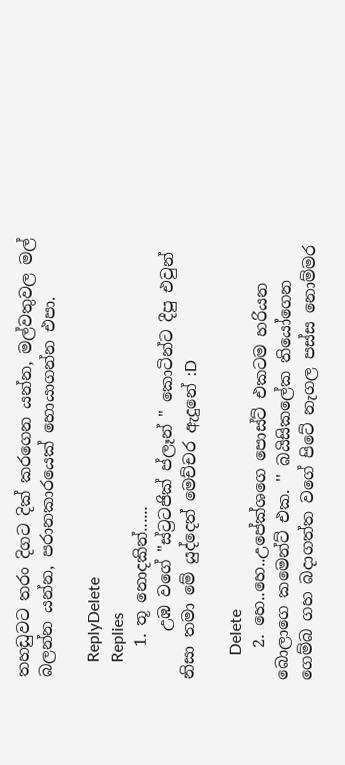තහඩුවට තරං දිගට දික් කරගෙන යන්න, මල්වතුවල මල් බලන්න යන්න, පරානකාරයෙක් හොයාගන්න එපා.

    ReplyDelete
    Replies
    1. තූ නොදකින්......
      උඹ වගේ "ස්ට්‍රටජික් ප්ලෑන් " කොටින්ට දීපු එවුන් නිසා තමා මේ යුද්දෙත් මෙච්චර ඇදුනේ :D

      Delete
    2. හෙ..හෙ..උපේක්ශගෙ පොස්ට් එකටම හරියන බොලාගෙ කමෙන්ට් එක. '' බයිසිකලේක තියෝගෙන ගෙම්බ ගහ බදාගත්ත වගේ පිටේ නැගල පස්ස නොම්මර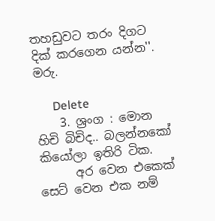තහඩුවට තරං දිගට දික් කරගෙන යන්න''. මරු.

      Delete
    3. ශ්‍රංග : මොන හිචි බිචිද.. බලන්නකෝ කියෝලා ඉතිරි ටික.
      අර වෙන එකෙක් සෙට් වෙන එක නම්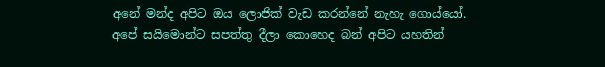අනේ මන්ද අපිට ඔය ලොජික් වැඩ කරන්නේ නැහැ ගොය්යෝ. අපේ සයිමොන්ට සපත්තු දීලා කොහෙද බන් අපිට යහතින්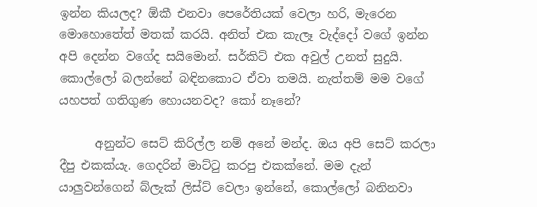ඉන්න කියලද? ඕකී එනවා පෙරේතියක් වෙලා හරි, මැරෙන මොහොතේත් මතක් කරයි. අනිත් එක කැලෑ වැද්දෝ වගේ ඉන්න අපි දෙන්න වගේද සයිමොන්. සර්කිට් එක අවුල් උනත් සුදුයි. කොල්ලෝ බලන්නේ බඳිනකොට ඒවා තමයි. නැත්තම් මම වගේ යහපත් ගතිගුණ හොයනවද? කෝ නෑනේ?

      අනුන්ට සෙට් කිරිල්ල නම් අනේ මන්ද. ඔය අපි සෙට් කරලා දීපු එකක්යැ. ගෙදරින් මාට්ටු කරපු එකක්නේ. මම දැන් යාලුවන්ගෙන් බ්ලැක් ලිස්ට් වෙලා ඉන්නේ, කොල්ලෝ බනිනවා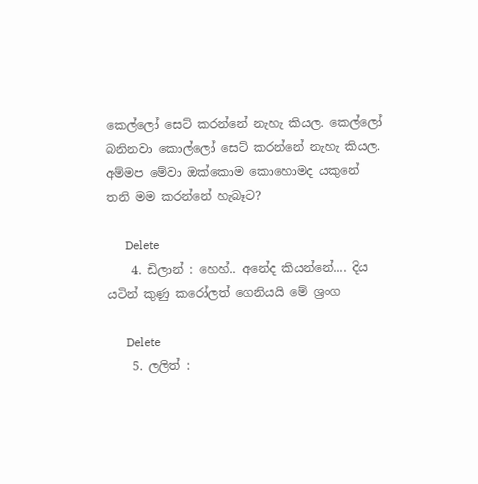කෙල්ලෝ සෙට් කරන්නේ නැහැ කියල. කෙල්ලෝ බනිනවා කොල්ලෝ සෙට් කරන්නේ නැහැ කියල. අම්මප මේවා ඔක්කොම කොහොමද යකුනේ තනි මම කරන්නේ හැබෑට?

      Delete
    4. ඩිලාන් : හෙහ්.. අනේද කියන්නේ.... දිය යටින් කුණු කරෝලත් ගෙනියයි මේ ශ්‍රංග

      Delete
    5. ලලිත් :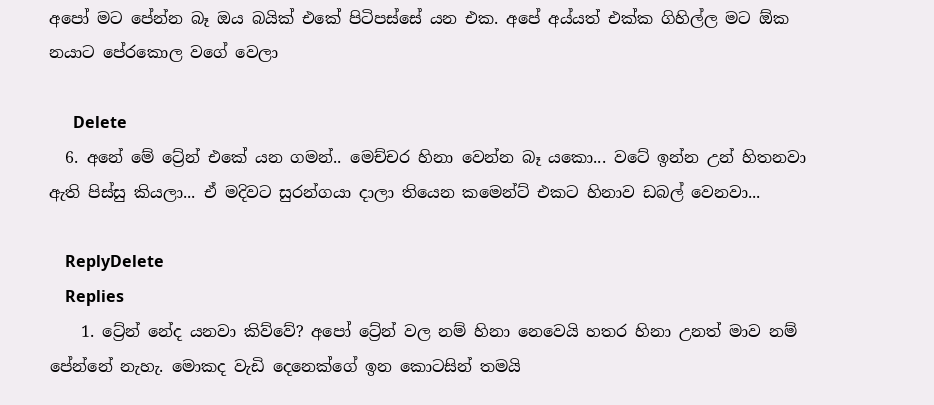අපෝ මට පේන්න බෑ ඔය බයික් එකේ පිටිපස්සේ යන එක. අපේ අය්යත් එක්ක ගිහිල්ල මට ඕක නයාට පේරකොල වගේ වෙලා

      Delete
  6. අනේ මේ ට්‍රේන් එකේ යන ගමන්.. මෙච්චර හිනා වෙන්න බෑ යකො... වටේ ඉන්න උන් හිතනවා ඇති පිස්සු කියලා... ඒ මදිවට සුරන්ගයා දාලා තියෙන කමෙන්ට් එකට හිනාව ඩබල් වෙනවා...

    ReplyDelete
    Replies
    1. ට්‍රේන් නේද යනවා කිව්වේ? අපෝ ට්‍රේන් වල නම් හිනා නෙවෙයි හතර හිනා උනත් මාව නම් පේන්නේ නැහැ. මොකද වැඩි දෙනෙක්ගේ ඉන කොටසින් තමයි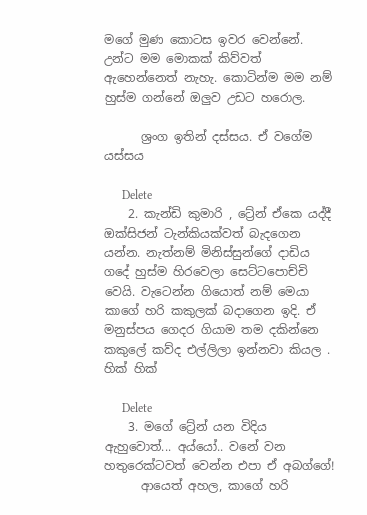මගේ මුණ කොටස ඉවර වෙන්නේ. උන්ට මම මොකක් කිව්වත් ඇහෙන්නෙත් නැහැ. කොටින්ම මම නම් හුස්ම ගන්නේ ඔලුව උඩට හරොල.

      ශ්‍රංග ඉතින් දස්සය. ඒ වගේම යස්සය

      Delete
    2. කැන්ඩි කුමාරි , ට්‍රේන් ඒකෙ යද්දී ඔක්සිජන් ටැන්කියක්වත් බැදගෙන යන්න. නැත්නම් මිනිස්සුන්ගේ දාඩිය ගදේ හුස්ම හිරවෙලා සෙට්ටපොච්චි වෙයි. වැටෙන්න ගියොත් නම් මෙයා කාගේ හරි කකුලක් බදාගෙන ඉදි. ඒ මනුස්පය ගෙදර ගියාම තම දකින්නෙ කකුලේ කව්ද එල්ලිලා ඉන්නවා කියල . හික් හික්

      Delete
    3. මගේ ට්‍රේන් යන විදිය ඇහුවොත්... අය්යෝ.. වනේ වන හතුරෙක්ටවත් වෙන්න එපා ඒ අබග්ගේ!
      ආයෙත් අහල, කාගේ හරි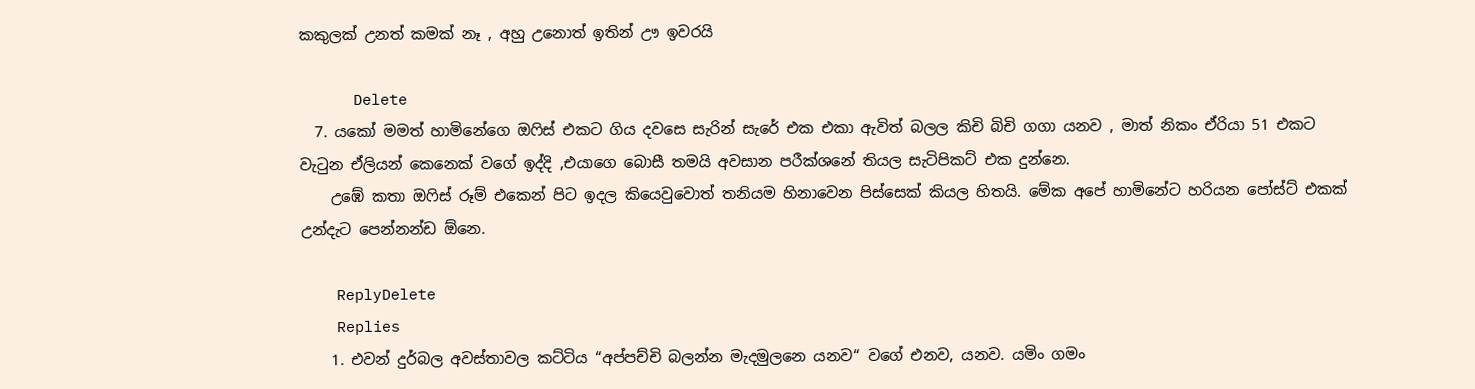කකුලක් උනත් කමක් නෑ , අහු උනොත් ඉතින් ඌ ඉවරයි

      Delete
  7. යකෝ මමත් හාමිනේගෙ ඔෆිස් එකට ගිය දවසෙ සැරින් සැරේ එක එකා ඇවිත් බලල කිචි බිචි ගගා යනව , මාත් නිකං ඒරියා 51 එකට වැටුන ඒලියන් කෙනෙක් වගේ ඉද්දි ,එයාගෙ බොසී තමයි අවසාන පරීක්ශනේ තියල සැටිපිකට් එක දුන්නෙ.
    උඹේ කතා ඔෆිස් රූම් එකෙන් පිට ඉදල කියෙවුවොත් තනියම හිනාවෙන පිස්සෙක් කියල හිතයි. මේක අපේ හාමිනේට හරියන පෝස්ට් එකක් උන්දැට පෙන්නන්ඩ ඕනෙ.

    ReplyDelete
    Replies
    1. එවන් දුර්බල අවස්තාවල කට්ටිය “අප්පච්චි බලන්න මැදමුලනෙ යනව“ වගේ එනව, යනව. යමිං ගමං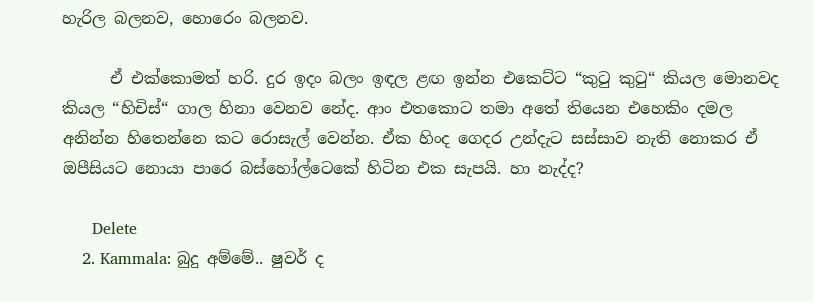හැරිල බලනව, හොරෙං බලනව.

      ඒ එක්කොමත් හරි. දුර ඉදං බලං ඉඳල ළඟ ඉන්න එකෙට්ට “කුටු කුටු“ කියල මොනවද කියල “හිචිස්“ ගාල හිනා වෙනව නේද. ආං එතකොට තමා අතේ තියෙන එහෙකිං දමල අනින්න හිතෙන්නෙ කට රොසැල් වෙන්න. ඒක හිංද ගෙදර උන්දැට සස්සාව නැති නොකර ඒ ඔපීසියට නොයා පාරෙ බස්හෝල්ටෙකේ හිටින එක සැපයි. හා නැද්ද?

      Delete
    2. Kammala: බුදු අම්මේ.. ෂුවර් ද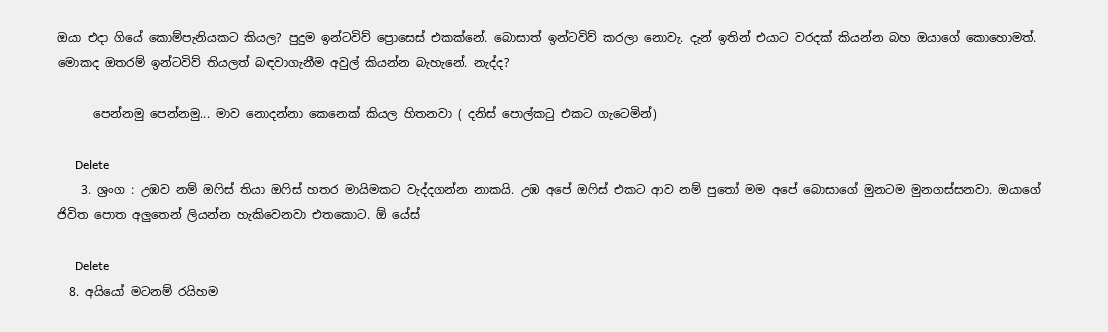ඔයා එදා ගියේ කොම්පැනියකට කියල? පුදුම ඉන්ටවිව් ප්‍රොසෙස් එකක්නේ. බොසාත් ඉන්ටවිව් කරලා නොවැ. දැන් ඉතින් එයාට වරදක් කියන්න බහ ඔයාගේ කොහොමත්. මොකද ඔතරම් ඉන්ටවිව් තියලත් බඳවාගැනීම අවුල් කියන්න බැහැනේ. නැද්ද?

      පෙන්නමු පෙන්නමු... මාව නොදන්නා කෙනෙක් කියල හිතනවා ( දනිස් පොල්කටු එකට ගැටෙමින්)

      Delete
    3. ශ්‍රංග : උඹව නම් ඔෆිස් තියා ඔෆිස් හතර මායිමකට වැද්දගන්න නාකයි. උඹ අපේ ඔෆිස් එකට ආව නම් පුතෝ මම අපේ බොසාගේ මුනටම මුනගස්සනවා. ඔයාගේ ජිවිත පොත අලුතෙන් ලියන්න හැකිවෙනවා එතකොට. ඕ යේස්

      Delete
  8. අයියෝ මටනම් රයිහම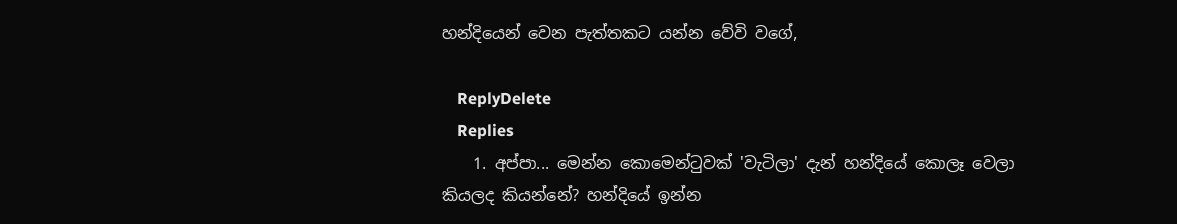හන්දියෙන් වෙන පැත්තකට යන්න වේවි වගේ,

    ReplyDelete
    Replies
    1. අප්පා... මෙන්න කොමෙන්ටුවක් 'වැටිලා' දැන් හන්දියේ කොලෑ වෙලා කියලද කියන්නේ? හන්දියේ ඉන්න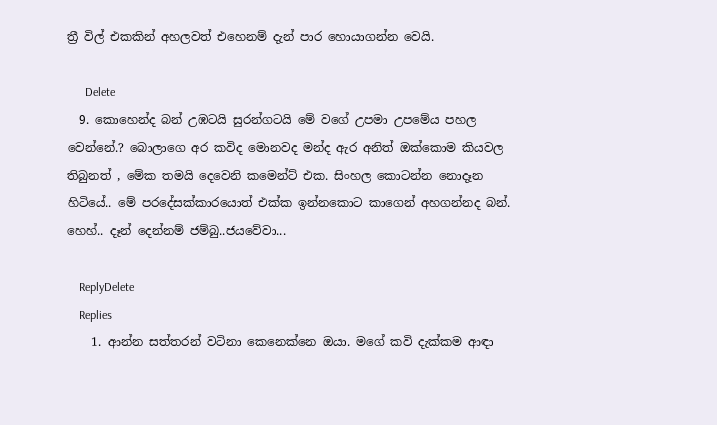ත්‍රී විල් එකකින් අහලවත් එහෙනම් දැන් පාර හොයාගන්න වෙයි.

      Delete
  9. කොහෙන්ද බන් උඹටයි සුරන්ගටයි මේ වගේ උපමා උපමේය පහල වෙන්නේ.? බොලාගෙ අර කවිද මොනවද මන්ද ඇර අනිත් ඔක්කොම කියවල තිබුනත් , මේක තමයි දෙවෙනි කමෙන්ට් එක. සිංහල කොටන්න නොදෑන හිටියේ.. මේ පරදේසක්කාරයොත් එක්ක ඉන්නකොට කාගෙන් අහගන්නද බන්. හෙහ්.. දෑන් දෙන්නම් ජම්බු..ජයවේවා...

    ReplyDelete
    Replies
    1. ආන්න සත්තරන් වටිනා කෙනෙක්නෙ ඔයා. මගේ කවි දැක්කම ආඳා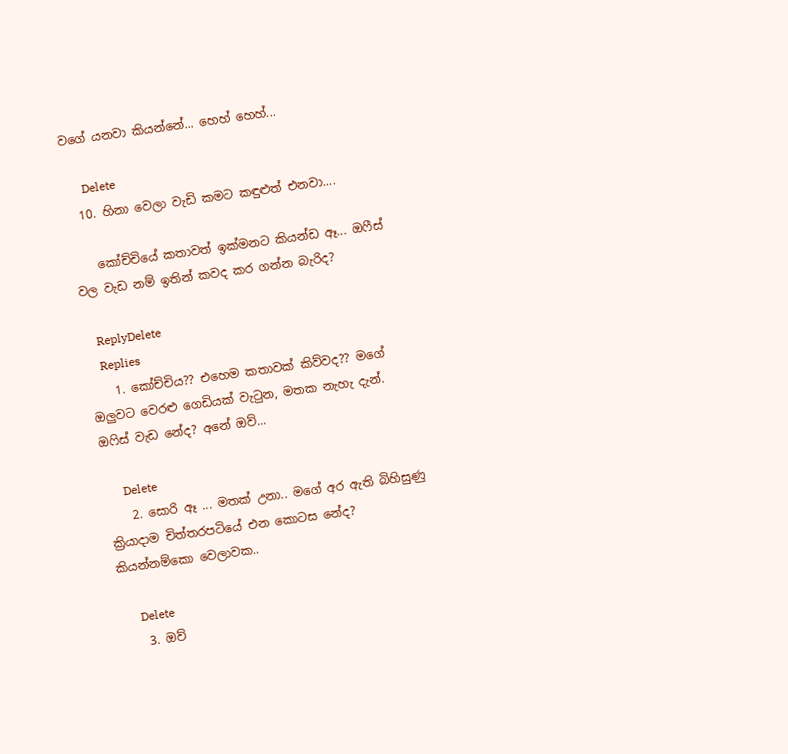වගේ යනවා කියන්නේ... හෙහ් හෙහ්...

      Delete
  10. හිනා වෙලා වැඩි කමට කඳුළුත් එනවා....

    කෝච්චියේ කතාවත් ඉක්මනට කියන්ඩ ඈ... ඔෆීස් වල වැඩ නම් ඉතින් කවද කර ගන්න බැරිද?

    ReplyDelete
    Replies
    1. කෝච්චිය?? එහෙම කතාවක් කිව්වද?? මගේ ඔලුවට වෙරළු ගෙඩියක් වැටුන, මතක නැහැ දැන්. ඔෆිස් වැඩ නේද? අනේ ඔව්...

      Delete
    2. සොරි ඈ ... මතක් උනා.. මගේ අර ඇති බිහිසුණු ක්‍රියාදාම චිත්තරපටියේ එන කොටස නේද? කියන්නම්කො වෙලාවක..

      Delete
    3. ඔව්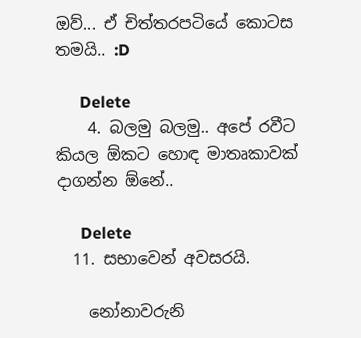ඔව්... ඒ චිත්තරපටියේ කොටස තමයි.. :D

      Delete
    4. බලමු බලමු.. අපේ රවීට කියල ඕකට හොඳ මාතෘකාවක් දාගන්න ඕනේ..

      Delete
  11. සභාවෙන් අවසරයි.

    නෝනාවරුනි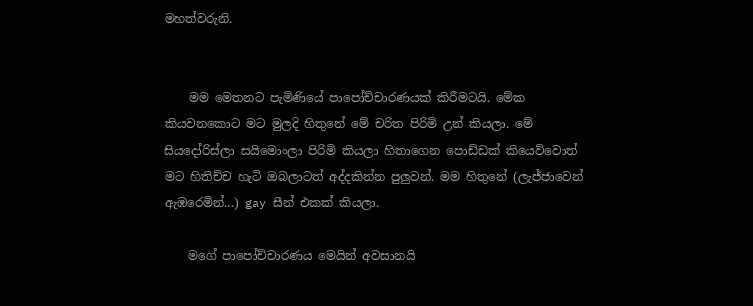මහත්වරුනි.


    මම මෙතනට පැමිණියේ පාපෝච්චාරණයක් කිරීමටයි. මේක කියවනකොට මට මුලදි හිතුනේ මේ චරිත පිරිමි උන් කියලා. මේ සියදෝරිස්ලා සයිමොංලා පිරිමි කියලා හිතාගෙන පොඩ්ඩක් කියෙව්වොත් මට හිතිච්ච හැටි ඔබලාටත් අද්දකින්න පුලුවන්. මම හිතුනේ (ලැජ්ජාවෙන් ඇඹරෙමින්...) gay සීන් එකක් කියලා.

    මගේ පාපෝච්චාරණය මෙයින් අවසානයි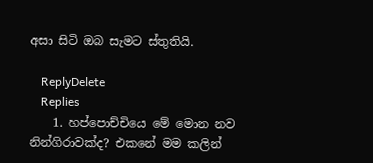අසා සිටි ඔබ සැමට ස්තුතියි.

    ReplyDelete
    Replies
    1. හප්පොච්චියෙ මේ මොන නව නින්ගිරාවක්ද? එකනේ මම කලින්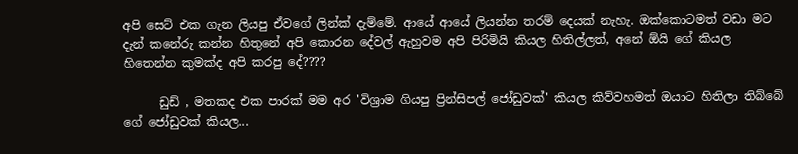අපි සෙට් එක ගැන ලියපු ඒවගේ ලින්ක් දැම්මේ. ආයේ ආයේ ලියන්න තරම් දෙයක් නැහැ. ඔක්කොටමත් වඩා මට දැන් කනේරු කන්න හිතුනේ අපි කොරන දේවල් ඇහුවම අපි පිරිමියි කියල හිතිල්ලත්, අනේ ඕයි ගේ කියල හිතෙන්න කුමක්ද අපි කරපු දේ????

      ඩුඩ් , මතකද එක පාරක් මම අර 'විශ්‍රාම ගියපු ප්‍රින්සිපල් ජෝඩුවක්' කියල කිව්වහමත් ඔයාට හිතිලා තිබ්බේ ගේ ජෝඩුවක් කියල...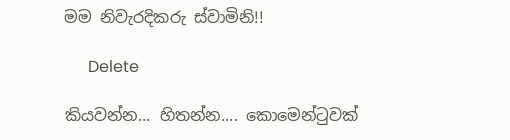මම නිවැරදිකරු ස්වාමිනි!!

      Delete

කියවන්න... හිතන්න.... කොමෙන්ටුවක්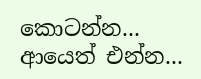කොටන්න... ආයෙත් එන්න...